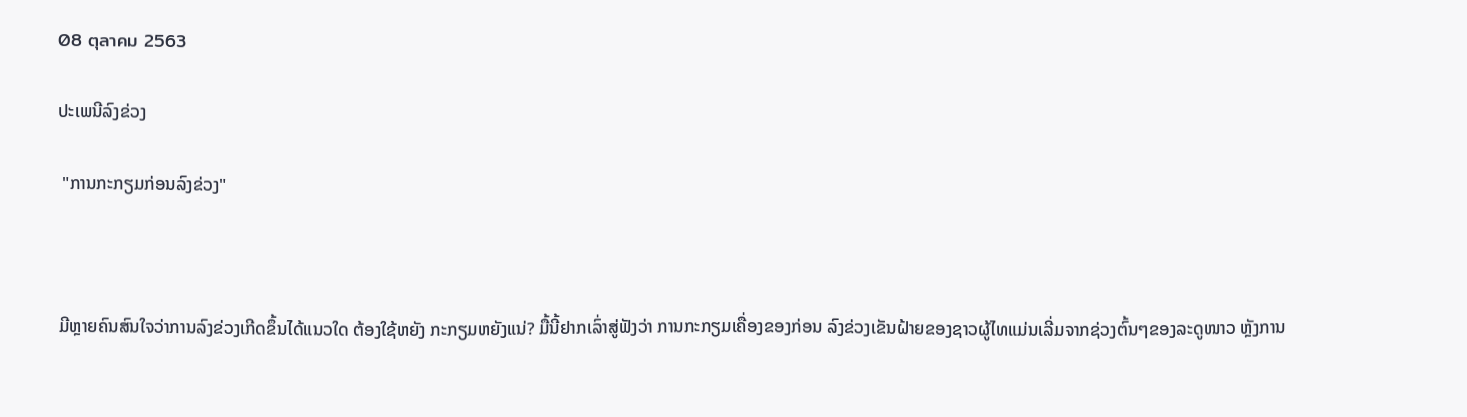08 ตุลาคม 2563

ປະເພນີລົງຂ່ວງ

 "ການກະກຽມກ່ອນລົງຂ່ວງ"



ມີຫຼາຍຄົນສົນໃຈວ່າການລົງຂ່ວງເກີດຂຶ້ນໄດ້ແນວໃດ ຕ້ອງໃຊ້ຫຍັງ ກະກຽມຫຍັງແນ່? ມື້ນີ້ຢາກເລົ່າສູ່ຟັງວ່າ ການກະກຽມເຄື່ອງຂອງກ່ອນ ລົງຂ່ວງເຂັນຝ້າຍຂອງຊາວຜູ້ໄທແມ່ນເລີ່ມຈາກຊ່ວງຕົ້ນໆຂອງລະດູໜາວ ຫຼັງການ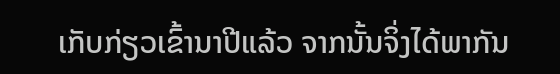ເກັບກ່ຽວເຂົ້ານາປີແລ້ວ ຈາກນັ້ນຈິ່ງໄດ້ພາກັນ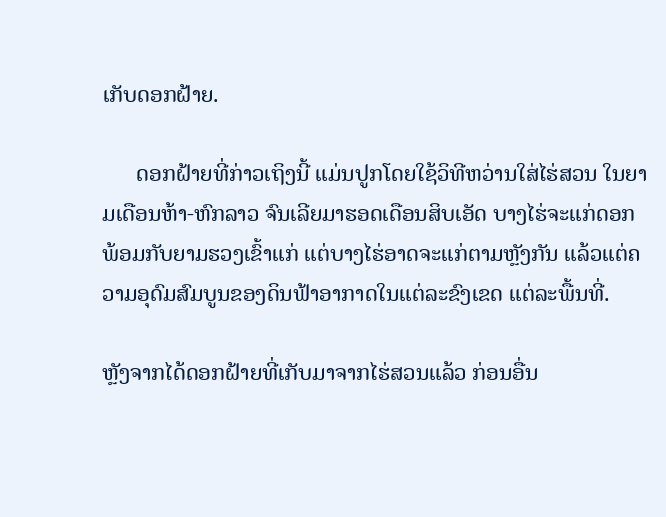ເກັບດອກຝ້າຍ.

      ດອກຝ້າຍທີ່ກ່າວເຖິງນີ້ ແມ່ນປູກໂດຍໃຊ້ວິທີຫວ່ານໃສ່ໄຮ່ສວນ ໃນຍາມເດືອນຫ້າ-ຫົກລາວ ຈົນເລີຍມາຮອດເດືອນສິບເອັດ ບາງໄຮ່ຈະແກ່ດອກພ້ອມກັບຍາມຮວງເຂົ້າແກ່ ແຕ່ບາງໄຮ່ອາດຈະແກ່ຕາມຫຼັງກັນ ແລ້ວແຕ່ຄວາມອຸດົມສົມບູນຂອງດິນຟ້າອາກາດໃນແຕ່ລະຂົງເຂດ ແຕ່ລະພື້ນທີ່.

ຫຼັງຈາກໄດ້ດອກຝ້າຍທີ່ເກັບມາຈາກໄຮ່ສວນແລ້ວ ກ່ອນອື່ນ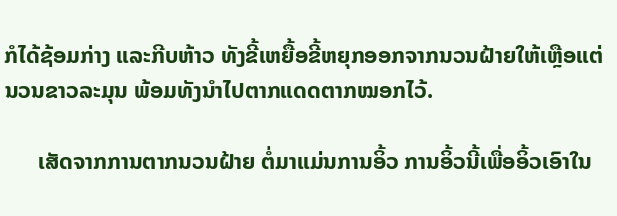ກໍໄດ້ຊ້ອມກ່າງ ແລະກີບຫ້າວ ທັງຂີ້ເຫຍື້ອຂີ້ຫຍຸກອອກຈາກນວນຝ້າຍໃຫ້ເຫຼືອແຕ່ນວນຂາວລະມຸນ ພ້ອມທັງນຳໄປຕາກແດດຕາກໝອກໄວ້.

      ເສັດຈາກການຕາກນວນຝ້າຍ ຕໍ່ມາແມ່ນການອິ້ວ ການອິ້ວນີ້ເພື່ອອິ້ວເອົາໃນ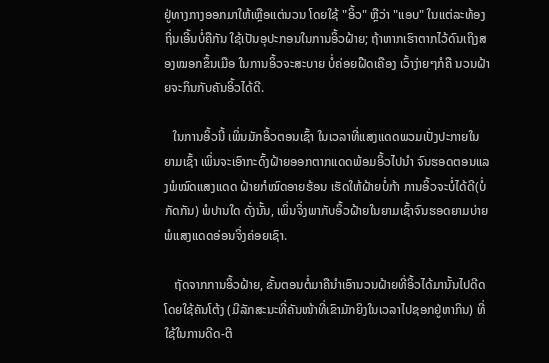ຢູ່ທາງກາງອອກມາໃຫ້ເຫຼືອແຕ່ນວນ ໂດຍໃຊ້ "ອິ້ວ" ຫຼືວ່າ "ແອບ" ໃນແຕ່ລະທ້ອງຖິ່ນເອີ້ນບໍ່ຄືກັນ ໃຊ້ເປັນອຸປະກອນໃນການອິ້ວຝ້າຍ; ຖ້າຫາກເຮົາຕາກໄວ້ດົນເຖິງສອງໝອກຂຶ້ນເມືອ ໃນການອິ້ວຈະສະບາຍ ບໍ່ຄ່ອຍຝືດເຄືອງ ເວົ້າງ່າຍໆກໍຄື ນວນຝ້າຍຈະກິນກັບຄັນອິ້ວໄດ້ດີ.

   ໃນການອິ້ວນີ້ ເພິ່ນມັກອິ້ວຕອນເຊົ້າ ໃນເວລາທີ່ແສງແດດພວມເປັ່ງປະກາຍໃນຍາມເຊົ້າ ເພິ່ນຈະເອົາກະດົ້ງຝ້າຍອອກຕາກແດດພ້ອມອິ້ວໄປນຳ ຈົນຮອດຕອນແລງພໍໝົດແສງແດດ ຝ້າຍກໍໝົດອາຍຮ້ອນ ເຮັດໃຫ້ຝ້າຍບໍ່ກ້າ ການອິ້ວຈະບໍ່ໄດ້ດີ(ບໍ່ກັດກັນ) ພໍປານໃດ ດັ່ງນັ້ນ, ເພິ່ນຈິ່ງພາກັບອິ້ວຝ້າຍໃນຍາມເຊົ້າຈົນຮອດຍາມບ່າຍພໍແສງແດດອ່ອນຈິ່ງຄ່ອຍເຊົາ.

   ຖັດຈາກການອິ້ວຝ້າຍ, ຂັ້ນຕອນຕໍ່ມາຄືນຳເອົານວນຝ້າຍທີ່ອິ້ວໄດ້ມານັ້ນໄປດີດ ໂດຍໃຊ້ຄັນໂຕ້ງ (ມີລັກສະນະທີ່ຄັນໜ້າທີ່ເຂົາມັກຍິງໃນເວລາໄປຊອກຢູ່ຫາກິນ) ທີ່ໃຊ້ໃນການດີດ-ຕີ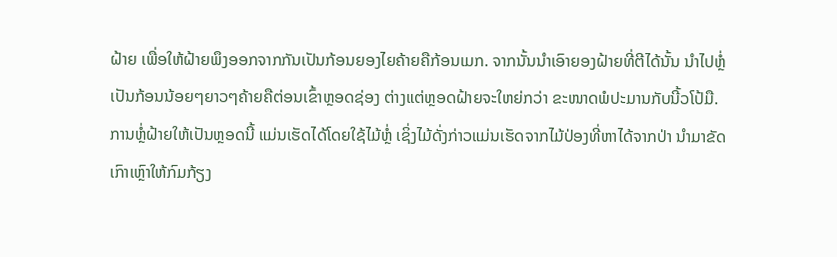ຝ້າຍ ເພື່ອໃຫ້ຝ້າຍພຶງອອກຈາກກັນເປັນກ້ອນຍອງໄຍຄ້າຍຄືກ້ອນເມກ. ຈາກນັ້ນນຳເອົາຍອງຝ້າຍທີ່ຕີໄດ້ນັ້ນ ນຳໄປຫຼໍ່ເປັນກ້ອນນ້ອຍໆຍາວໆຄ້າຍຄືຕ່ອນເຂົ້າຫຼອດຊ່ອງ ຕ່າງແຕ່ຫຼອດຝ້າຍຈະໃຫຍ່ກວ່າ ຂະໜາດພໍປະມານກັບນີ້ວໂປ້ມື.   ການຫຼໍ່ຝ້າຍໃຫ້ເປັນຫຼອດນີ້ ແມ່ນເຮັດໄດ້ໂດຍໃຊ້ໄມ້ຫຼໍ່ ເຊິ່ງໄມ້ດັ່ງກ່າວແມ່ນເຮັດຈາກໄມ້ປ່ອງທີ່ຫາໄດ້ຈາກປ່າ ນຳມາຂັດເກົາເຫຼົາໃຫ້ກົມກ້ຽງ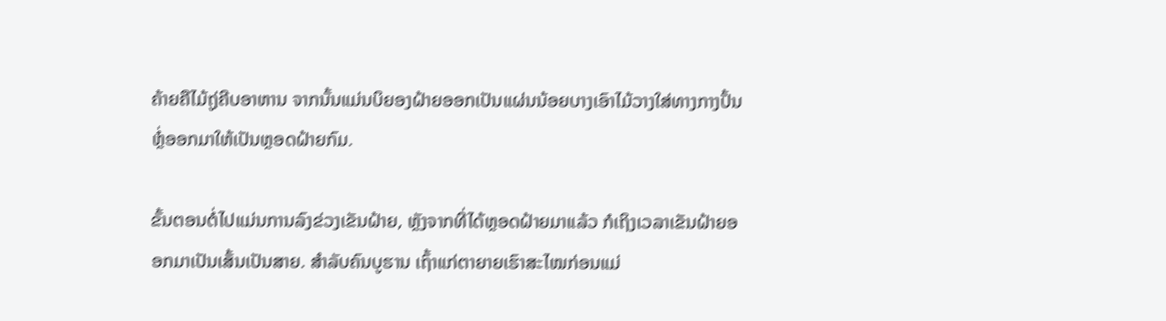ຄ້າຍຄືໄມ້ຖູ່ຄີບອາຫານ ຈາກນັ້ນແມ່ນບິຍອງຝ້າຍອອກເປັນແຜ່ນນ້ອຍບາງເອົາໄມ້ວາງໃສ່ທາງກາງປັ້ນຫຼໍ່ອອກມາໃຫ້ເປັນຫຼອດຝ້າຍກົມ.

ຂັ້ນຕອນຕໍ່ໄປແມ່ນການລົງຂ່ວງເຂັນຝ້າຍ, ຫຼັງຈາກທີ່ໄດ້ຫຼອດຝ້າຍມາແລ້ວ ກໍເຖິງເວລາເຂັນຝ້າຍອອກມາເປັນເສັ້ນເປັນສາຍ. ສຳລັບຄົນບູຮານ ເຖົ້າແກ່ຕາຍາຍເຮົາສະໄໝກ່ອນແມ່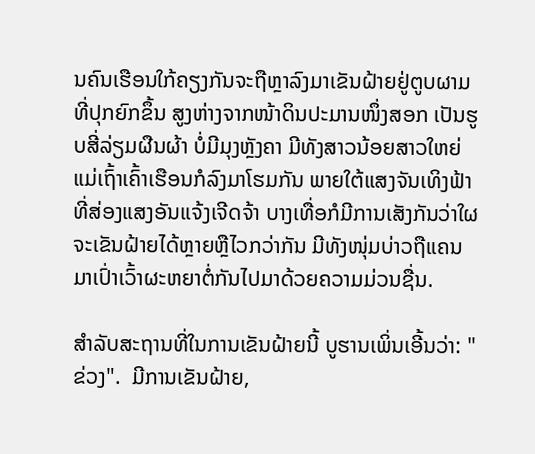ນຄົນເຮືອນໃກ້ຄຽງກັນຈະຖືຫຼາລົງມາເຂັນຝ້າຍຢູ່ຕູບຜາມທີ່ປຸກຍົກຂຶ້ນ ສູງຫ່າງຈາກໜ້າດິນປະມານໜຶ່ງສອກ ເປັນຮູບສີ່ລ່ຽມຜືນຜ້າ ບໍ່ມີມຸງຫຼັງຄາ ມີທັງສາວນ້ອຍສາວໃຫຍ່ແມ່ເຖົ້າເຄົ້າເຮືອນກໍລົງມາໂຮມກັນ ພາຍໃຕ້ແສງຈັນເທິງຟ້າທີ່ສ່ອງແສງອັນແຈ້ງເຈີດຈ້າ ບາງເທື່ອກໍມີການເສັງກັນວ່າໃຜຈະເຂັນຝ້າຍໄດ້ຫຼາຍຫຼືໄວກວ່າກັນ ມີທັງໜຸ່ມບ່າວຖືແຄນມາເປົ່າເວົ້າຜະຫຍາຕໍ່ກັນໄປມາດ້ວຍຄວາມມ່ວນຊື່ນ.

ສຳລັບສະຖານທີ່ໃນການເຂັນຝ້າຍນີ້ ບູຮານເພິ່ນເອີ້ນວ່າ: "ຂ່ວງ".  ມີການເຂັນຝ້າຍ,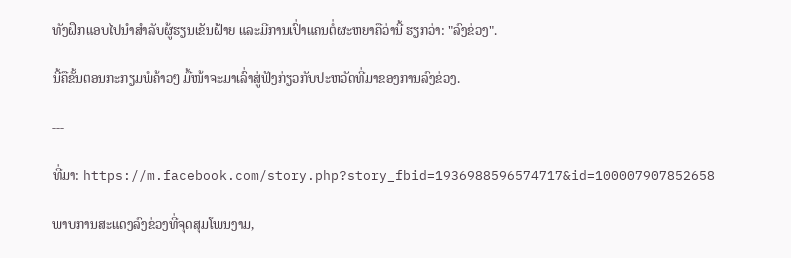ທັງຝຶກແອບໄປນຳສຳລັບຜູ້ຮຽນເຂັນຝ້າຍ ແລະມີການເປົ່າແຄນຕໍ່ຜະຫຍາຄືວ່ານີ້ ຮຽກວ່າ: "ລົງຂ່ວງ".

ນີ້ຄືຂັ້ນຕອນກະກຽມພໍຄ້າວໆ ມື້ໜ້າຈະມາເລົ່າສູ່ຟັງກ່ຽວກັບປະຫວັດທີ່ມາຂອງການລົງຂ່ວງ.

---

ທີ່ມາ: https://m.facebook.com/story.php?story_fbid=1936988596574717&id=100007907852658

ພາບການສະແດງລົງຂ່ວງທີ່ຈຸດສຸມໂພນງາມ,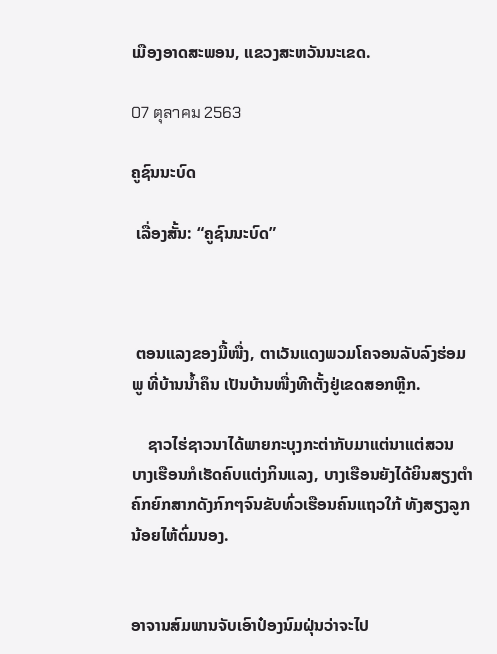ເມືອງອາດສະພອນ, ແຂວງສະຫວັນນະເຂດ.

07 ตุลาคม 2563

ຄູຊົນນະບົດ

 ເລື່ອງສັ້ນ: “ຄູຊົນນະບົດ”



 ຕອນແລງຂອງມື້ໜື່ງ, ຕາເວັນແດງພວມໂຄຈອນລັບລົງຮ່ອມພູ ທີ່ບ້ານນໍ້າຄຶນ ເປັນບ້ານໜື່ງທີາຕັ້ງຢູ່ເຂດສອກຫຼີກ.

    ຊາວໄຮ່ຊາວນາໄດ້ພາຍກະບຸງກະຕ່າກັບມາແຕ່ນາແຕ່ສວນ ບາງເຮືອນກໍເຮັດຄົບແຕ່ງກິນແລງ, ບາງເຮືອນຍັງໄດ້ຍິນສຽງຕຳຄົກຍົກສາກດັງກົກໆຈົນຂັບທົ່ວເຮືອນຄົນແຖວໃກ້ ທັງສຽງລູກນ້ອຍໄຫ້ຕົ່ມນອງ.


ອາຈານສົມພານຈັບເອົາປ໋ອງນົມຝຸ່ນວ່າຈະໄປ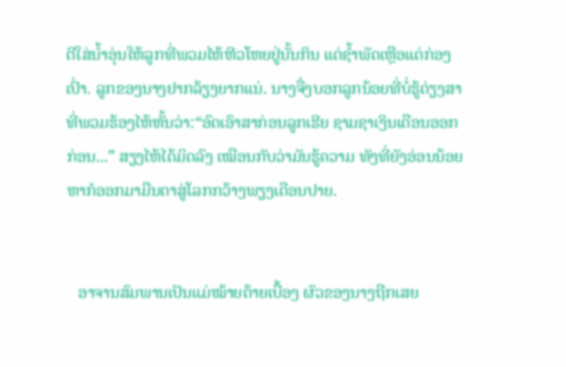ຕີໃສ່ນໍ້າອຸ່ນໃຫ້ລູກທີ່ພວມໄຫ້ຫີວໂຫຍຢູ່ນັ້ນກິນ ແຕ່ຊໍ້າພັດເຫຼືອແຕ່ກ່ອງເປົ່າ. ລູກຂອງນາງຢາກລ້ຽງຍາກແນ່. ນາງຈື່ງບອກລູກນ້ອຍທີ່ບໍ່ຮູ້ດ່ຽງສາ ທີ່ພວມຮ້ອງໄຫ້ຫັ້ນວ່າ:“ອົດເອົາສາກ່ອນລູກເຮີຍ ຊາມຊາເງິນເດືອນອອກກ່ອນ...” ສຽງໄຫ້ໄດ້ມິດລົງ ເໝືອນກັບວ່າມັນຮູ້ຄວາມ ທັງທີ່ຍັງອ່ອນນ້ອຍ ຫາກໍອອກມາມືນຕາສູ່ໂລກກວ້າງພຽງເດືອນປາຍ.


   ອາຈານສົມພານເປັນແມ່ໝ້າຍຕ້າຍເບື້ອງ ຜົວຂອງນາງຖືກເສຍ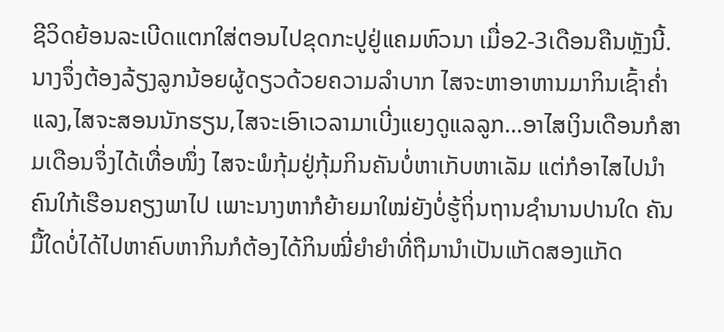ຊີວິດຍ້ອນລະເບີດແຕກໃສ່ຕອນໄປຂຸດກະປູຢູ່ແຄມຫົວນາ ເມື່ອ2-3ເດືອນຄືນຫຼັງນີ້. ນາງຈຶ່ງຕ້ອງລ້ຽງລູກນ້ອຍຜູ້ດຽວດ້ວຍຄວາມລຳບາກ ໄສຈະຫາອາຫານມາກິນເຊົ້າຄ່ຳແລງ,ໄສຈະສອນນັກຮຽນ,ໄສຈະເອົາເວລາມາເບີ່ງແຍງດູແລລູກ...ອາໄສເງິນເດືອນກໍສາມເດືອນຈຶ່ງໄດ້ເທື່ອໜຶ່ງ ໄສຈະພໍກຸ້ມຢູ່ກຸ້ມກິນຄັນບໍ່ຫາເກັບຫາເລັມ ແຕ່ກໍອາໄສໄປນຳຄົນໃກ້ເຮືອນຄຽງພາໄປ ເພາະນາງຫາກໍຍ້າຍມາໃໝ່ຍັງບໍ່ຮູ້ຖິ່ນຖານຊຳນານປານໃດ ຄັນມື້ໃດບໍ່ໄດ້ໄປຫາຄົບຫາກິນກໍຕ້ອງໄດ້ກິນໝີ່ຍຳຍຳທີ່ຖືມານຳເປັນແກັດສອງແກັດ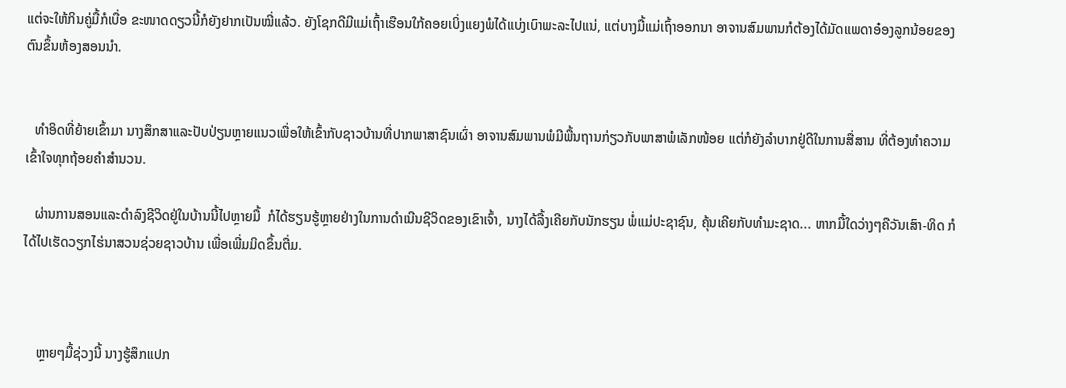ແຕ່ຈະໃຫ້ກິນຄູ່ມື້ກໍເບື່ອ ຂະໜາດດຽວນີ້ກໍຍັງຢາກເປັນໝີ່ແລ້ວ. ຍັງໂຊກດີມີແມ່ເຖົ້າເຮືອນໃກ້ຄອຍເບິ່ງແຍງພໍໄດ້ແບ່ງເບົາພະລະໄປແນ່, ແຕ່ບາງມື້ແມ່ເຖົ້າອອກນາ ອາຈານສົມພານກໍຕ້ອງໄດ້ມັດແພດາອ໋ອງລູກນ້ອຍຂອງຕົນຂຶ້ນຫ້ອງສອນນຳ.


   ທຳອິດທີ່ຍ້າຍເຂົ້າມາ ນາງສຶກສາແລະປັບປ່ຽນຫຼາຍແນວເພື່ອໃຫ້ເຂົ້າກັບຊາວບ້ານທີ່ປາກພາສາຊົນເຜົ່າ ອາຈານສົມພານພໍມີພື້ນຖານກ່ຽວກັບພາສາພໍເລັກໜ້ອຍ ແຕ່ກໍຍັງລຳບາກຢູ່ດີໃນການສື່ສານ ທີ່ຕ້ອງທຳຄວາມເຂົ້າໃຈທຸກຖ້ອຍຄຳສຳນວນ.

   ຜ່ານການສອນແລະດຳລົງຊີວິດຢູ່ໃນບ້ານນີ້ໄປຫຼາຍມື້  ກໍໄດ້ຮຽນຮູ້ຫຼາຍຢ່າງໃນການດຳເນີນຊີວິດຂອງເຂົາເຈົ້າ, ນາງໄດ້ລື້ງເຄີຍກັບນັກຮຽນ ພໍ່ແມ່ປະຊາຊົນ, ຄຸ້ນເຄີຍກັບທຳມະຊາດ... ຫາກມື້ໃດວ່າງໆຄືວັນເສົາ-ທິດ ກໍໄດ້ໄປເຮັດວຽກໄຮ່ນາສວນຊ່ວຍຊາວບ້ານ ເພື່ອເພີ່ມມິດຂຶ້ນຕື່ມ.



    ຫຼາຍໆມື້ຊ່ວງນີ້ ນາງຮູ້ສຶກແປກ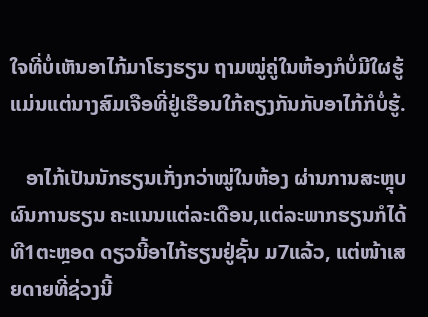ໃຈທີ່ບໍ່ເຫັນອາໄກ້ມາໂຮງຮຽນ ຖາມໝູ່ຄູ່ໃນຫ້ອງກໍບໍ່ມີໃຜຮູ້ ແມ່ນແຕ່ນາງສົມເຈືອທີ່ຢູ່ເຮືອນໃກ້ຄຽງກັນກັບອາໄກ້ກໍບໍ່ຮູ້.

   ອາໄກ້ເປັນນັກຮຽນເກັ່ງກວ່າໝູ່ໃນຫ້ອງ ຜ່ານການສະຫຼຸບຜົນການຮຽນ ຄະແນນແຕ່ລະເດືອນ,ແຕ່ລະພາກຮຽນກໍໄດ້ທີ1ຕະຫຼອດ ດຽວນີ້ອາໄກ້ຮຽນຢູ່ຊັ້ນ ມ7ແລ້ວ, ແຕ່ໜ້າເສຍດາຍທີ່ຊ່ວງນີ້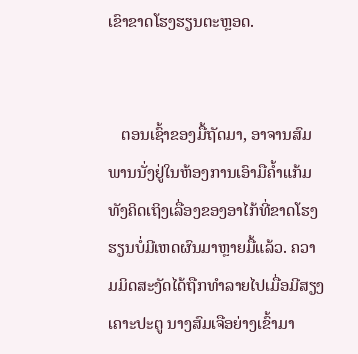ເຂົາຂາດໂຮງຮຽນຕະຫຼອດ.


   ຕອນເຊົ້າຂອງມື້ຖັດມາ, ອາຈານສົມພານນັ່ງຢູ່ໃນຫ້ອງການເອົາມືຄໍ້າແກ້ມທັງຄິດເຖິງເລື່ອງຂອງອາໄກ້ທີ່ຂາດໂຮງຮຽນບໍ່ມີເຫດຜົນມາຫຼາຍມື້ແລ້ວ. ຄວາມມິດສະງັດໄດ້ຖືກທຳລາຍໄປເມື່ອມີສຽງເຄາະປະຕູ ນາງສົມເຈືອຍ່າງເຂົ້າມາ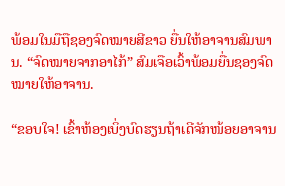ພ້ອມໃນມືຖືຊອງຈົດໝາຍສີຂາວ ຍື່ນໃຫ້ອາຈານສົມພານ. “ຈົດໝາຍຈາກອາໄກ້” ສົມເຈືອເວົ້າພ້ອມຍື່ນຊອງຈົດໝາຍໃຫ້ອາຈານ.

“ຂອບໃຈ! ເຂົ້າຫ້ອງເບິ່ງບົດຮຽນຖ້າເດີຈັກໜ້ອຍອາຈານ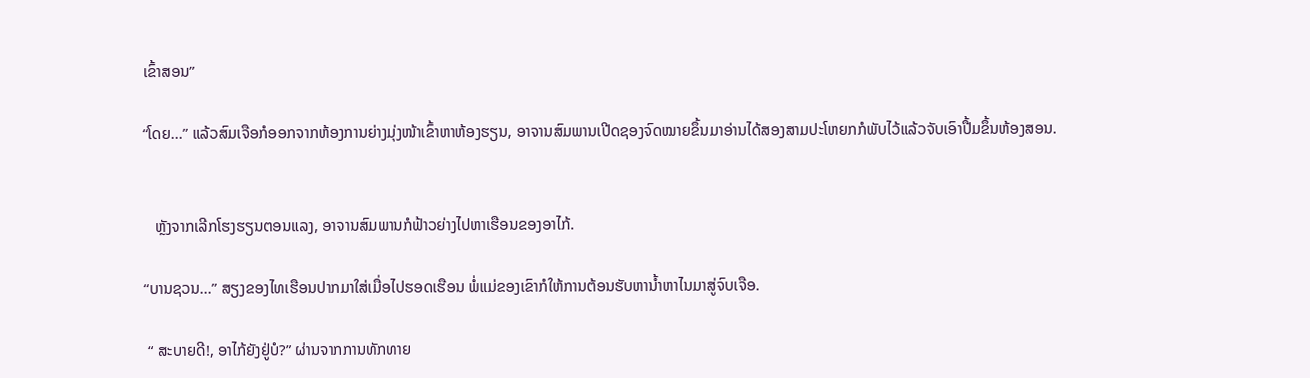ເຂົ້າສອນ”

“ໂດຍ...” ແລ້ວສົມເຈືອກໍອອກຈາກຫ້ອງການຍ່າງມຸ່ງໜ້າເຂົ້າຫາຫ້ອງຮຽນ, ອາຈານສົມພານເປີດຊອງຈົດໝາຍຂຶ້ນມາອ່ານໄດ້ສອງສາມປະໂຫຍກກໍພັບໄວ້ແລ້ວຈັບເອົາປື້ມຂຶ້ນຫ້ອງສອນ.


   ຫຼັງຈາກເລີກໂຮງຮຽນຕອນແລງ, ອາຈານສົມພານກໍຟ້າວຍ່າງໄປຫາເຮືອນຂອງອາໄກ້.

“ບານຊວນ...” ສຽງຂອງໄທເຮືອນປາກມາໃສ່ເມື່ອໄປຮອດເຮືອນ ພໍ່ແມ່ຂອງເຂົາກໍໃຫ້ການຕ້ອນຮັບຫານໍ້າຫາໄນມາສູ່ຈົບເຈືອ.

 “ ສະບາຍດີ!, ອາໄກ້ຍັງຢູ່ບໍ?” ຜ່ານຈາກການທັກທາຍ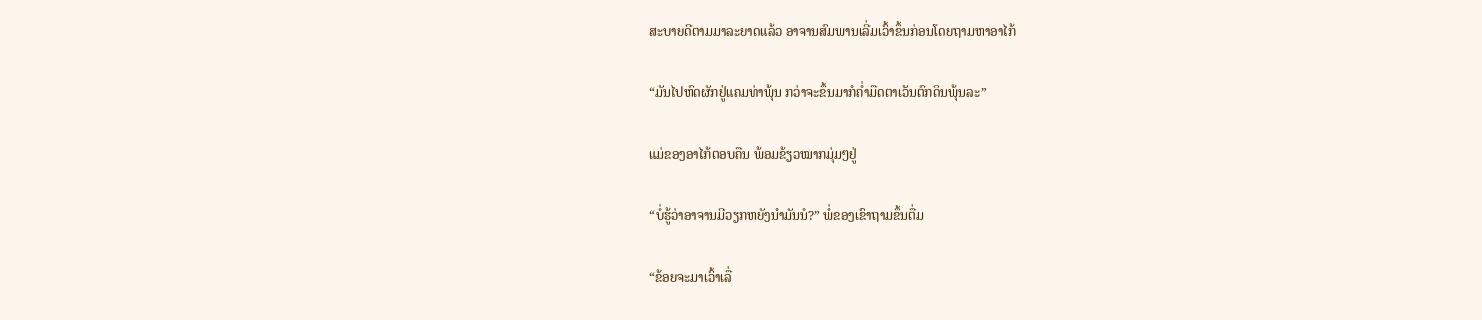ສະບາຍດີຕາມມາລະຍາດແລ້ວ ອາຈານສົມພານເລີ່ມເວົ້າຂຶ້ນກ່ອນໂດຍຖາມຫາອາໄກ້

“ມັນໄປຫົດຜັກຢູ່ແຄມທ່າພຸ້ນ ກວ່າຈະຂຶ້ນມາກໍຄ່ຳມືດຕາເວັນຕົກດິນພຸ້ນລະ”

ແມ່ຂອງອາໄກ້ຕອບຄືນ ພ້ອມຂ້ຽວໝາກມຸ່ມໆຢູ່

“ບໍ່ຮູ້ວ່າອາຈານມີວຽກຫຍັງນຳມັນນໍ?” ພໍ່ຂອງເຂົາຖາມຂຶ້ນຕື່ມ

“ຂ້ອຍຈະມາເວົ້າເລື່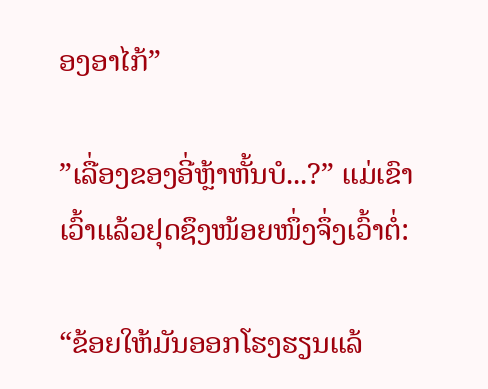ອງອາໄກ້”

”ເລື່ອງຂອງອີ່ຫຼ້າຫັ້ນບໍ...?” ແມ່ເຂົາເວົ້າແລ້ວຢຸດຊຶງໜ້ອຍໜຶ່ງຈຶ່ງເວົ້າຕໍ່:

“ຂ້ອຍໃຫ້ມັນອອກໂຮງຮຽນແລ້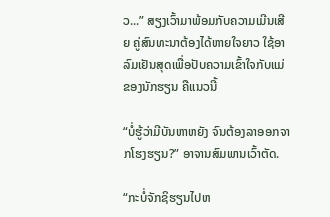ວ...” ສຽງເວົ້າມາພ້ອມກັບຄວາມເມີນເສີຍ ຄູ່ສົນທະນາຕ້ອງໄດ້ຫາຍໃຈຍາວ ໃຊ້ອາລົມເຢັນສຸດເພື່ອປັບຄວາມເຂົ້າໃຈກັບແມ່ຂອງນັກຮຽນ ຄືແນວນີ້

“ບໍ່ຮູ້ວ່າມີບັນຫາຫຍັງ ຈົນຕ້ອງລາອອກຈາກໂຮງຮຽນ?” ອາຈານສົມພານເວົ້າຕັດ.

“ກະບໍ່ຈັກຊິຮຽນໄປຫ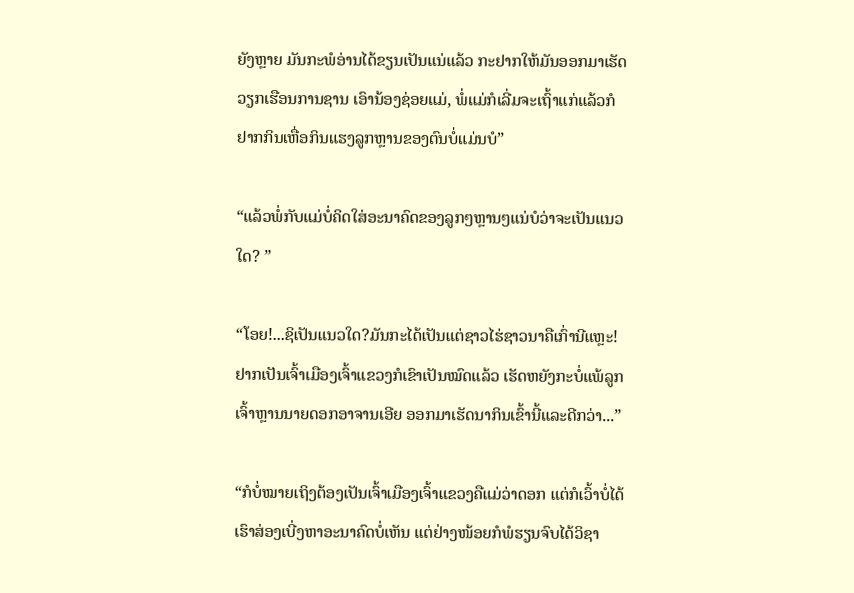ຍັງຫຼາຍ ມັນກະພໍອ່ານໄດ້ຂຽນເປັນແນ່ແລ້ວ ກະຢາກໃຫ້ມັນອອກມາເຮັດວຽກເຮືອນການຊານ ເອົານ້ອງຊ່ອຍແມ່, ພໍ່ແມ່ກໍເລີ່ມຈະເຖົ້າແກ່ແລ້ວກໍຢາກກິນເຫື່ອກິນແຮງລູກຫຼານຂອງຕົນບໍ່ແມ່ນບໍ”

“ແລ້ວພໍ່ກັບແມ່ບໍ່ຄິດໃສ່ອະນາຄົດຂອງລູກໆຫຼານໆແນ່ບໍວ່າຈະເປັນແນວໃດ? ”

“ໂອຍ!...ຊິເປັນແນວໃດ?ມັນກະໄດ້ເປັນແຕ່ຊາວໄຮ່ຊາວນາຄືເກົ່ານີແຫຼະ! ຢາກເປັນເຈົ້າເມືອງເຈົ້າແຂວງກໍເຂົາເປັນໝົດແລ້ວ ເຮັດຫຍັງກະບໍ່ແພ້ລູກເຈົ້າຫຼານນາຍດອກອາຈານເອີຍ ອອກມາເຮັດນາກິນເຂົ້ານີ້ແລະດີກວ່າ...”

“ກໍບໍ່ໝາຍເຖິງຕ້ອງເປັນເຈົ້າເມືອງເຈົ້າແຂວງຄືແມ່ວ່າດອກ ແຕ່ກໍເວົ້າບໍ່ໄດ້ ເຮົາສ່ອງເບີ່ງຫາອະນາຄົດບໍ່ເຫັນ ແຕ່ຢ່າງໜ້ອຍກໍພໍຮຽນຈົບໄດ້ວິຊາ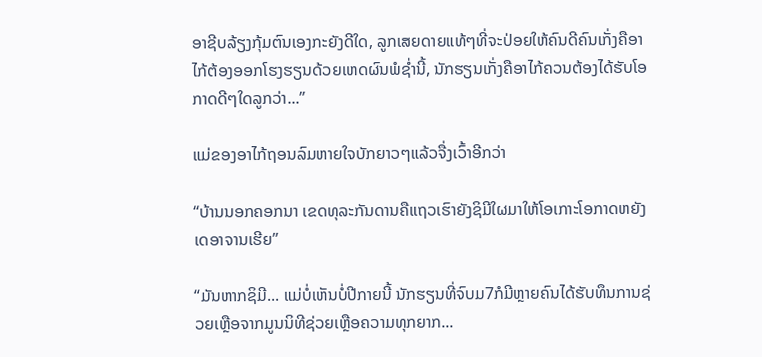ອາຊີບລ້ຽງກຸ້ມຕົນເອງກະຍັງດີໃດ, ລູກເສຍດາຍແທ້ໆທີ່ຈະປ່ອຍໃຫ້ຄົນດີຄົນເກັ່ງຄືອາໄກ້ຕ້ອງອອກໂຮງຮຽນດ້ວຍເຫດຜົນພໍຊ່ຳນີ້, ນັກຮຽນເກັ່ງຄືອາໄກ້ຄວນຕ້ອງໄດ້ຮັບໂອກາດດີໆໃດລູກວ່າ...”

ແມ່ຂອງອາໄກ້ຖອນລົມຫາຍໃຈບັກຍາວໆແລ້ວຈື່ງເວົ້າອີກວ່າ

“ບ້ານນອກຄອກນາ ເຂດທຸລະກັນດານຄືແຖວເຮົາຍັງຊິມີໃຜມາໃຫ້ໂອເກາະໂອກາດຫຍັງເດອາຈານເຮີຍ”

“ມັນຫາກຊິມີ... ແມ່ບໍ່ເຫັນບໍ່ປີກາຍນີ້ ນັກຮຽນທີ່ຈົບມ7ກໍມີຫຼາຍຄົນໄດ້ຮັບທຶນການຊ່ວຍເຫຼືອຈາກມູນນິທີຊ່ວຍເຫຼືອຄວາມທຸກຍາກ...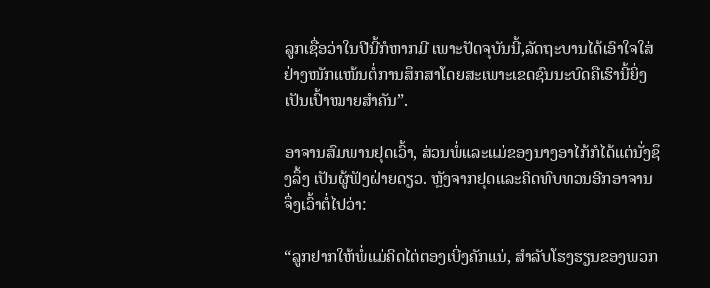ລູກເຊື່ອວ່າໃນປີນີ້ກໍຫາກມີ ເພາະປັດຈຸບັນນີ້,ລັດຖະບານໄດ້ເອົາໃຈໃສ່ຢ່າງໜັກແໜ້ນຕໍ່ການສຶກສາໂດຍສະເພາະເຂດຊົນນະບົດຄືເຮົານີ້ຍິ່ງເປັນເປົ້າໝາຍສຳຄັນ”.

ອາຈານສົມພານຢຸດເວົ້າ, ສ່ວນພໍ່ແລະແມ່ຂອງນາງອາໄກ້ກໍໄດ້ແຕ່ນັ່ງຊຶງລຶ້ງ ເປັນຜູ້ຟັງຝ່າຍດຽວ. ຫຼັງຈາກຢຸດແລະຄິດທົບທວນອີກອາຈານຈຶ່ງເວົ້າຕໍ່ໄປວ່າ:

“ລູກຢາກໃຫ້ພໍ່ແມ່ຄິດໄຕ່ຕອງເບີ່ງຄັກແນ່, ສຳລັບໂຮງຮຽນຂອງພວກ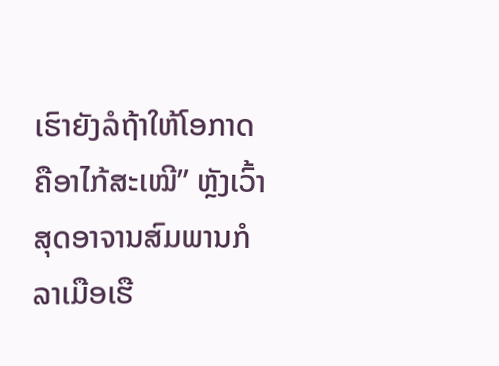ເຮົາຍັງລໍຖ້າໃຫ້ໂອກາດຄືອາໄກ້ສະເໝີ” ຫຼັງເວົ້າສຸດອາຈານສົມພານກໍລາເມືອເຮື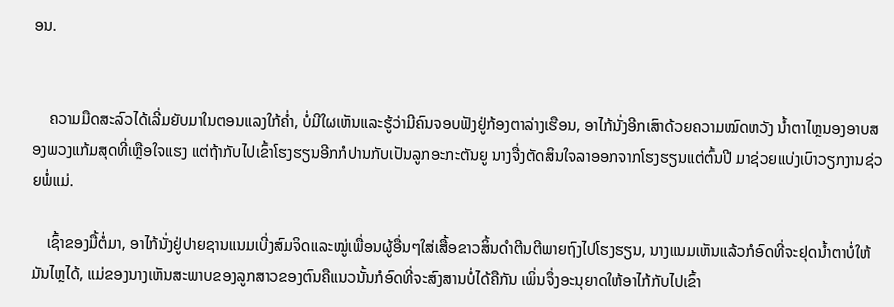ອນ.


    ຄວາມມືດສະລົວໄດ້ເລີ່ມຍັບມາໃນຕອນແລງໃກ້ຄ່ຳ, ບໍ່ມີໃຜເຫັນແລະຮູ້ວ່າມີຄົນຈອບຟັງຢູ່ກ້ອງຕາລ່າງເຮືອນ, ອາໄກ້ນັ່ງອີກເສົາດ້ວຍຄວາມໝົດຫວັງ ນໍ້າຕາໄຫຼນອງອາບສອງພວງແກ້ມສຸດທີ່ເຫຼືອໃຈແຮງ ແຕ່ຖ້າກັບໄປເຂົ້າໂຮງຮຽນອີກກໍປານກັບເປັນລູກອະກະຕັນຍູ ນາງຈື່ງຕັດສິນໃຈລາອອກຈາກໂຮງຮຽນແຕ່ຕົ້ນປີ ມາຊ່ວຍແບ່ງເບົາວຽກງານຊ່ວຍພໍ່ແມ່.

    ເຊົ້າຂອງມື້ຕໍ່ມາ, ອາໄກ້ນັ່ງຢູ່ປາຍຊານແນມເບີ່ງສົມຈິດແລະໝູ່ເພື່ອນຜູ້ອື່ນໆໃສ່ເສື້ອຂາວສິ້ນດຳຕີນຕີພາຍຖົງໄປໂຮງຮຽນ, ນາງແນມເຫັນແລ້ວກໍອົດທີ່ຈະຢຸດນໍ້າຕາບໍ່ໃຫ້ມັນໄຫຼໄດ້, ແມ່ຂອງນາງເຫັນສະພາບຂອງລູກສາວຂອງຕົນຄືແນວນັ້ນກໍອົດທີ່ຈະສົງສານບໍ່ໄດ້ຄືກັນ ເພິ່ນຈຶ່ງອະນຸຍາດໃຫ້ອາໄກ້ກັບໄປເຂົ້າ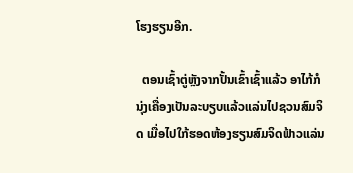ໂຮງຮຽນອີກ.

  ຕອນເຊົ້າຕູ່ຫຼັງຈາກປັ້ນເຂົ້າເຊົ້າແລ້ວ ອາໄກ້ກໍນຸ່ງເຄື່ອງເປັນລະບຽບແລ້ວແລ່ນໄປຊວນສົມຈິດ ເມື່ອໄປໃກ້ຮອດຫ້ອງຮຽນສົມຈິດຟ້າວແລ່ນ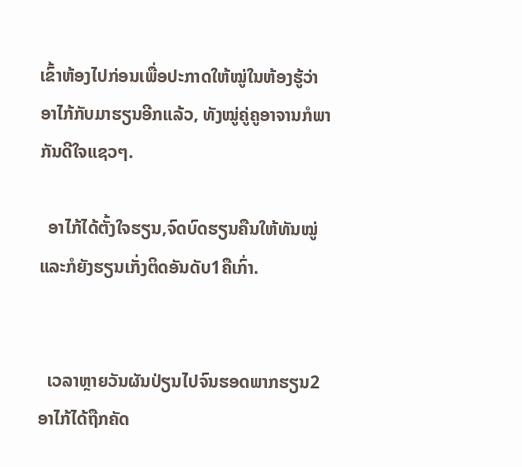ເຂົ້າຫ້ອງໄປກ່ອນເພື່ອປະກາດໃຫ້ໝູ່ໃນຫ້ອງຮູ້ວ່າອາໄກ້ກັບມາຮຽນອີກແລ້ວ, ທັງໝູ່ຄູ່ຄູອາຈານກໍພາກັນດີໃຈແຊວໆ.

  ອາໄກ້ໄດ້ຕັ້ງໃຈຮຽນ,ຈົດບົດຮຽນຄືນໃຫ້ທັນໝູ່ແລະກໍຍັງຮຽນເກັ່ງຕິດອັນດັບ1ຄືເກົ່າ.


  ເວລາຫຼາຍວັນຜັນປ່ຽນໄປຈົນຮອດພາກຮຽນ2 ອາໄກ້ໄດ້ຖືກຄັດ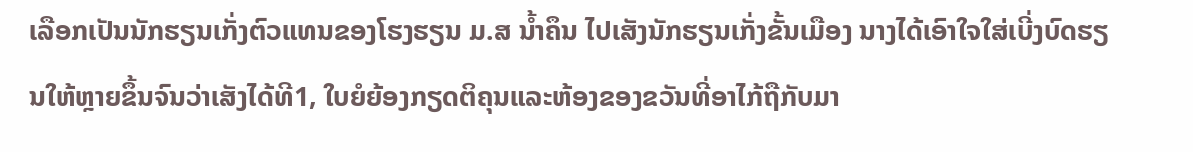ເລືອກເປັນນັກຮຽນເກັ່ງຕົວແທນຂອງໂຮງຮຽນ ມ.ສ ນໍ້າຄຶນ ໄປເສັງນັກຮຽນເກັ່ງຂັ້ນເມືອງ ນາງໄດ້ເອົາໃຈໃສ່ເບີ່ງບົດຮຽນໃຫ້ຫຼາຍຂຶ້ນຈົນວ່າເສັງໄດ້ທີ1, ໃບຍໍຍ້ອງກຽດຕິຄຸນແລະຫ້ອງຂອງຂວັນທີ່ອາໄກ້ຖືກັບມາ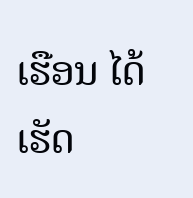ເຮືອນ ໄດ້ເຮັດ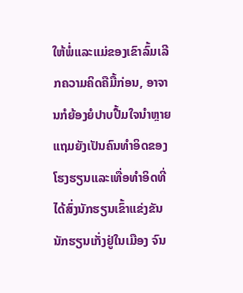ໃຫ້ພໍ່ແລະແມ່ຂອງເຂົາລົ້ມເລີກຄວາມຄິດຄືມື້ກ່ອນ, ອາຈານກໍຍ້ອງຍໍປາບປື້ມໃຈນຳຫຼາຍ ແຖມຍັງເປັນຄົນທຳອິດຂອງໂຮງຮຽນແລະເທື່ອທຳອິດທີ່ໄດ້ສົ່ງນັກຮຽນເຂົ້າແຂ່ງຂັນນັກຮຽນເກັ່ງຢູ່ໃນເມືອງ ຈົນ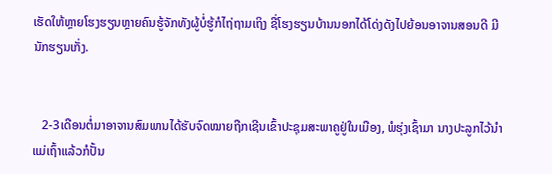ເຮັດໃຫ້ຫຼາຍໂຮງຮຽນຫຼາຍຄົນຮູ້ຈັກທັງຜູ້ບໍ່ຮູ້ກໍໄຖ່ຖາມເຖິງ ຊື່ໂຮງຮຽນບ້ານນອກໄດ້ໂດ່ງດັງໄປຍ້ອນອາຈານສອນດີ ມີນັກຮຽນເກັ່ງ.


   2-3ເດືອນຕໍ່ມາອາຈານສົມພານໄດ້ຮັບຈົດໝາຍຖືກເຊີນເຂົ້າປະຊຸມສະພາຄູຢູ່ໃນເມືອງ, ພໍຮຸ່ງເຊົ້າມາ ນາງປະລູກໄວ້ນຳແມ່ເຖົ້າແລ້ວກໍປັ້ນ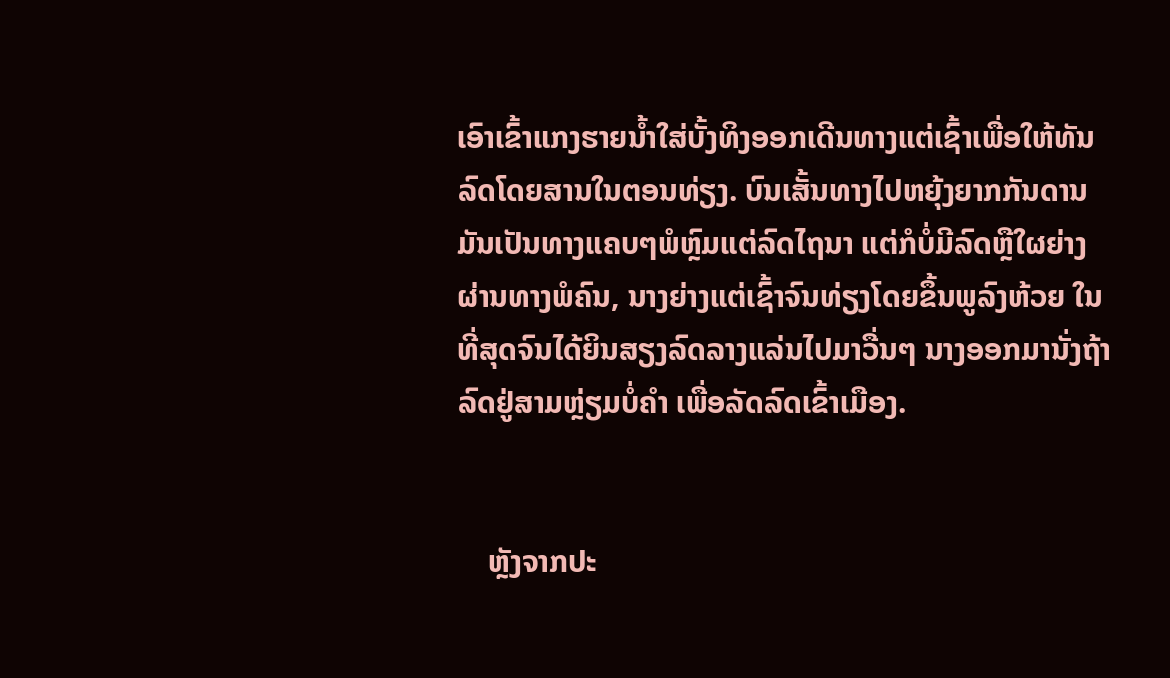ເອົາເຂົ້າແກງຮາຍນໍ້າໃສ່ບັ້ງທິງອອກເດີນທາງແຕ່ເຊົ້າເພື່ອໃຫ້ທັນລົດໂດຍສານໃນຕອນທ່ຽງ. ບົນເສັ້ນທາງໄປຫຍຸ້ງຍາກກັນດານ ມັນເປັນທາງແຄບໆພໍຫຼົມແຕ່ລົດໄຖນາ ແຕ່ກໍບໍ່ມີລົດຫຼືໃຜຍ່າງຜ່ານທາງພໍຄົນ, ນາງຍ່າງແຕ່ເຊົ້າຈົນທ່ຽງໂດຍຂຶ້ນພູລົງຫ້ວຍ ໃນທີ່ສຸດຈົນໄດ້ຍິນສຽງລົດລາງແລ່ນໄປມາວື່ນໆ ນາງອອກມານັ່ງຖ້າລົດຢູ່ສາມຫຼ່ຽມບໍ່ຄຳ ເພື່ອລັດລົດເຂົ້າເມືອງ.


    ຫຼັງຈາກປະ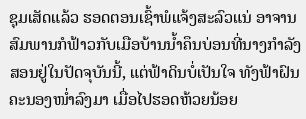ຊຸມເສັດແລ້ວ ຮອດຕອນເຊົ້າພໍແຈ້ງສະລົວແນ່ ອາຈານສົມພານກໍຟ້າວກັບເມືອບ້ານນໍ້າຄຶນບ່ອນທີ່ນາງກຳລັງສອນຢູ່ໃນປັດຈຸບັນນີ້, ແຕ່ຟ້າດິນບໍ່ເປັນໃຈ ທັງຟ້າຝົນຄະນອງໜ່ຳລົງມາ ເມື່ອໄປຮອດຫ້ວຍນ້ອຍ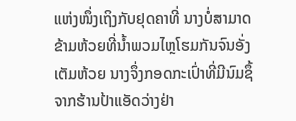ແຫ່ງໜຶ່ງເຖິງກັບຢຸດຄາທີ່ ນາງບໍ່ສາມາດຂ້າມຫ້ວຍທີ່ນໍ້າພວມໄຫຼໂຮມກັນຈົນອັ່ງເຕັມຫ້ວຍ ນາງຈຶ່ງກອດກະເປົ່າທີ່ມີນົມຊຶ້ຈາກຮ້ານປ້າແອັດວ່າງຢ່າ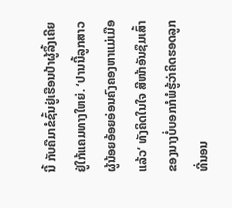ນີ້ ກັບຄືມາຂໍຊົ້ນຢູ່ເຮືອນປ້າຜູ້ລຶ້ງເຄີຍຢູ່ໃກ້ແຄມທາງໃຫຍ່. ‘ປານນີ້ລູກສາວຜູ້ນ້ອຍອ້ອຍອ່ອນຄົງຄອງຫາແມ່ເມືອແລ້ວ’ ທັງຄິດໃນໃຈ ສີໜ້າອັນຊຶມເສົ້າຂອງນາງບໍ່ບອກກໍພໍຮູ້ວ່າຄິດຮອດລູກທີ່ນອນ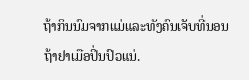ຖ້າກິນນົມຈາກແມ່ແລະທັງຄົນເຈັບທີ່ນອນຖ້າຢາເມືອປິ່ນປົວແນ່.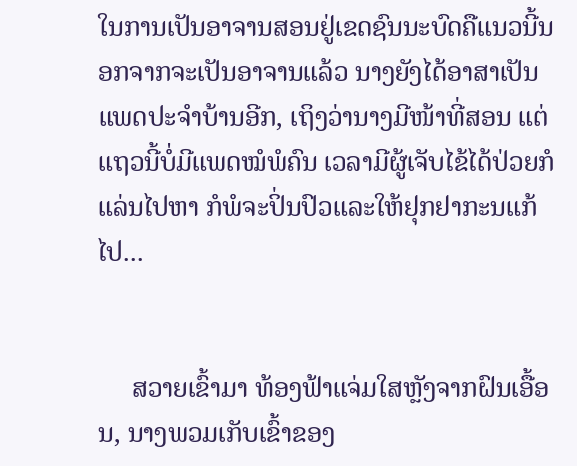ໃນການເປັນອາຈານສອນຢູ່ເຂດຊົນນະບົດຄືແນວນີ້ນອກຈາກຈະເປັນອາຈານແລ້ວ ນາງຍັງໄດ້ອາສາເປັນແພດປະຈຳບ້ານອີກ, ເຖິງວ່ານາງມີໜ້າທີ່ສອນ ແຕ່ແຖວນີ້ບໍ່ມີແພດໝໍພໍຄົນ ເວລາມີຜູ້ເຈັບໄຂ້ໄດ້ປ່ວຍກໍແລ່ນໄປຫາ ກໍພໍຈະປິ່ນປົວແລະໃຫ້ຢຸກຢາກະນແກ້ໄປ...


     ສວາຍເຂົ້າມາ ທ້ອງຟ້າແຈ່ມໃສຫຼັງຈາກຝົນເອື້ອນ, ນາງພວມເກັບເຂົ້າຂອງ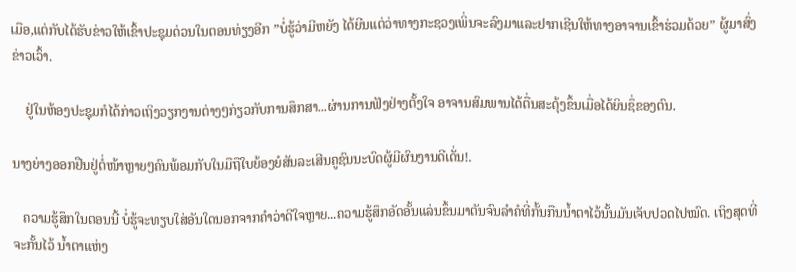ເມືອ,ແຕ່ກັບໄດ້ຮັບຂ່າວໃຫ້ເຂົ້າປະຊຸມດ່ວນໃນຕອນທ່ຽງອີກ ”ບໍ່ຮູ້ວ່າມີຫຍັງ ໄດ້ຍີນແຕ່ວ່າທາງກະຊວງເພິ່ນຈະລົງມາແລະຢາກເຊີນໃຫ້ທາງອາຈານເຂົ້າຮ່ວມດ້ວຍ” ຜູ້ມາສົ່ງຂ່າວເວົ້າ.

    ຢູ່ໃນຫ້ອງປະຊຸມກໍໄດ້ກ່າວເຖິງວຽກງານຕ່າງໆກ່ຽວກັບການສຶກສາ...ຜ່ານການຟັງຢ່າງຕັ້ງໃຈ ອາຈານສົມພານໄດ້ຕື່ນສະດຸ້ງຂຶ້ນເມື່ອໄດ້ຍິນຊຶ່ຂອງຕົນ.

ນາງຍ່າງອອກຢືນຢູ່ຕໍ່ໜ້າຫຼາຍໆຄົນພ້ອມກັບໃນມືຖືໃບຍ້ອງຍໍສັນລະເສີນຄູຊົນນະບົດຜູ້ມີຜົນງານດີເດັ່ນ!.

   ຄວາມຮູ້ສຶກໃນຕອນນີ້ ບໍ່ຮູ້ຈະທຽບໃສ່ອັນໃດນອກຈາກຄຳວ່າດີໃຈຫຼາຍ...ຄວາມຮູ້ສຶກອັດອັ້ນແລ່ນຂຶ້ນມາຕັນຈົນລຳຄໍທີ່ກັ້ນກືນນໍ້າຕາໄວ້ນັ້ນມັນເຈັບປວດໄປໝົດ. ເຖິງສຸດທີ່ຈະກັ້ນໄວ້ ນໍ້າຕາແຫ່ງ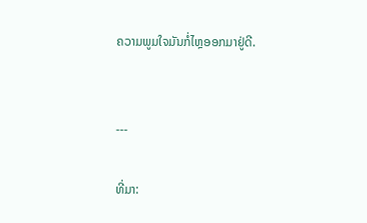ຄວາມພູມໃຈມັນກໍ່ໄຫຼອອກມາຢູ່ດີ.


---

ທີ່ມາ: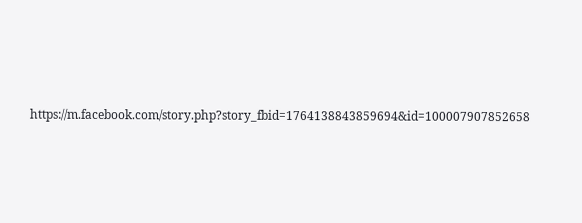https://m.facebook.com/story.php?story_fbid=1764138843859694&id=100007907852658